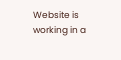Website is working in a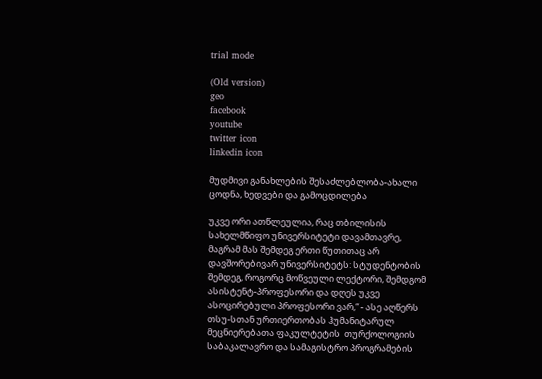trial mode

(Old version)
geo
facebook
youtube
twitter icon
linkedin icon

მუდმივი განახლების შესაძლებლობა-ახალი ცოდნა, ხედვები და გამოცდილება

უკვე ორი ათწლეულია, რაც თბილისის სახელმწიფო უნივერსიტეტი დავამთავრე, მაგრამ მას შემდეგ ერთი წუთითაც არ დავშორებივარ უნივერსიტეტს: სტუდენტობის შემდეგ, როგორც მოწვეული ლექტორი, შემდგომ ასისტენტ-პროფესორი და დღეს უკვე ასოცირებული პროფესორი ვარ,“ - ასე აღწერს თსუ-სთან ურთიერთობას ჰუმანიტარულ მეცნიერებათა ფაკულტეტის  თურქოლოგიის საბაკალავრო და სამაგისტრო პროგრამების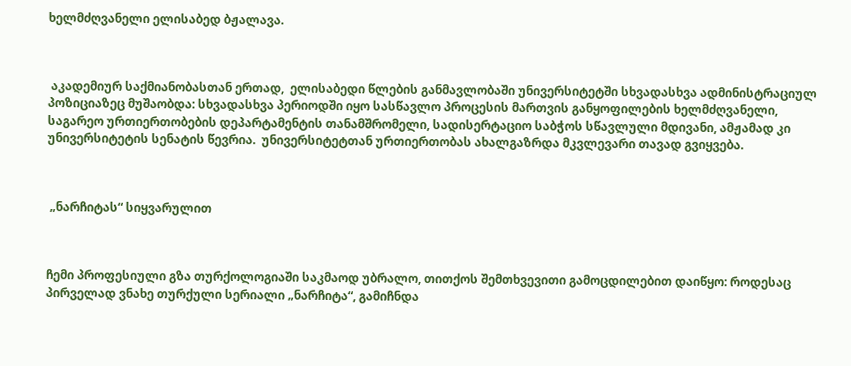ხელმძღვანელი ელისაბედ ბჟალავა.



 აკადემიურ საქმიანობასთან ერთად,  ელისაბედი წლების განმავლობაში უნივერსიტეტში სხვადასხვა ადმინისტრაციულ პოზიციაზეც მუშაობდა: სხვადასხვა პერიოდში იყო სასწავლო პროცესის მართვის განყოფილების ხელმძღვანელი, საგარეო ურთიერთობების დეპარტამენტის თანამშრომელი, სადისერტაციო საბჭოს სწავლული მდივანი, ამჟამად კი უნივერსიტეტის სენატის წევრია.  უნივერსიტეტთან ურთიერთობას ახალგაზრდა მკვლევარი თავად გვიყვება.



 „ნარჩიტას“ სიყვარულით



ჩემი პროფესიული გზა თურქოლოგიაში საკმაოდ უბრალო, თითქოს შემთხვევითი გამოცდილებით დაიწყო: როდესაც პირველად ვნახე თურქული სერიალი „ნარჩიტა“, გამიჩნდა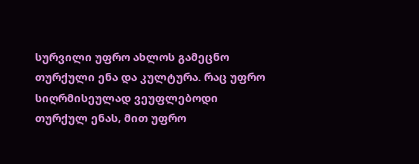სურვილი უფრო ახლოს გამეცნო თურქული ენა და კულტურა. რაც უფრო სიღრმისეულად ვეუფლებოდი თურქულ ენას, მით უფრო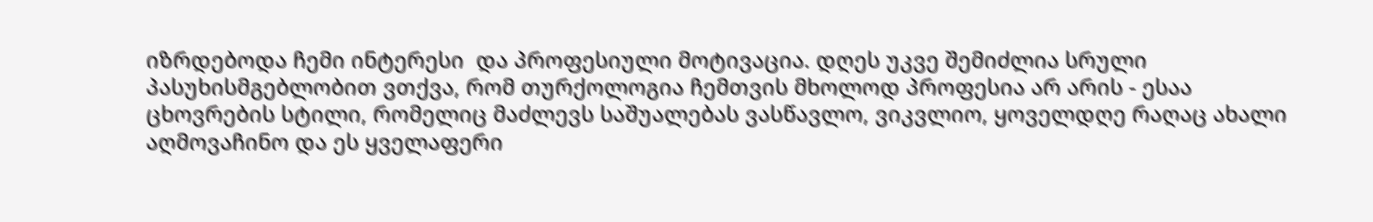იზრდებოდა ჩემი ინტერესი  და პროფესიული მოტივაცია. დღეს უკვე შემიძლია სრული პასუხისმგებლობით ვთქვა, რომ თურქოლოგია ჩემთვის მხოლოდ პროფესია არ არის - ესაა ცხოვრების სტილი, რომელიც მაძლევს საშუალებას ვასწავლო, ვიკვლიო, ყოველდღე რაღაც ახალი აღმოვაჩინო და ეს ყველაფერი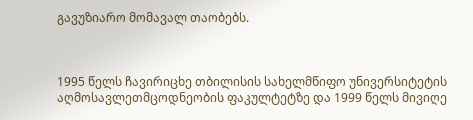გავუზიარო მომავალ თაობებს.



1995 წელს ჩავირიცხე თბილისის სახელმწიფო უნივერსიტეტის  აღმოსავლეთმცოდნეობის ფაკულტეტზე და 1999 წელს მივიღე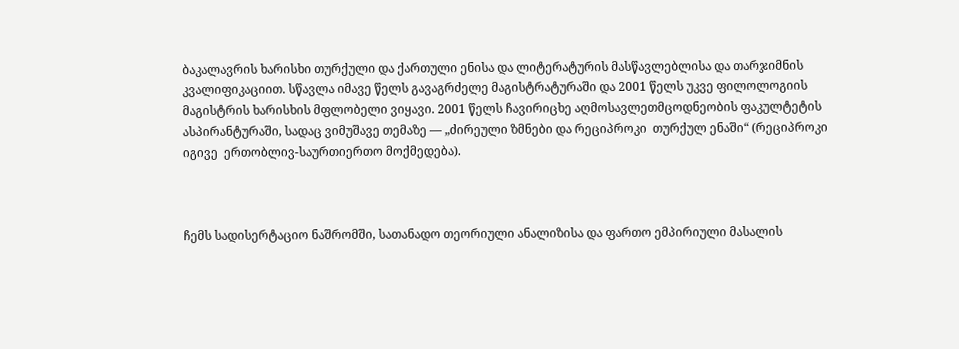ბაკალავრის ხარისხი თურქული და ქართული ენისა და ლიტერატურის მასწავლებლისა და თარჯიმნის კვალიფიკაციით. სწავლა იმავე წელს გავაგრძელე მაგისტრატურაში და 2001 წელს უკვე ფილოლოგიის მაგისტრის ხარისხის მფლობელი ვიყავი. 2001 წელს ჩავირიცხე აღმოსავლეთმცოდნეობის ფაკულტეტის ასპირანტურაში, სადაც ვიმუშავე თემაზე — „ძირეული ზმნები და რეციპროკი  თურქულ ენაში“ (რეციპროკი იგივე  ერთობლივ-საურთიერთო მოქმედება).



ჩემს სადისერტაციო ნაშრომში, სათანადო თეორიული ანალიზისა და ფართო ემპირიული მასალის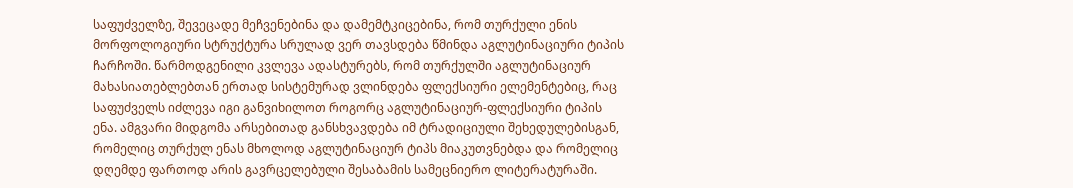საფუძველზე, შევეცადე მეჩვენებინა და დამემტკიცებინა, რომ თურქული ენის მორფოლოგიური სტრუქტურა სრულად ვერ თავსდება წმინდა აგლუტინაციური ტიპის ჩარჩოში. წარმოდგენილი კვლევა ადასტურებს, რომ თურქულში აგლუტინაციურ მახასიათებლებთან ერთად სისტემურად ვლინდება ფლექსიური ელემენტებიც, რაც საფუძველს იძლევა იგი განვიხილოთ როგორც აგლუტინაციურ-ფლექსიური ტიპის ენა. ამგვარი მიდგომა არსებითად განსხვავდება იმ ტრადიციული შეხედულებისგან, რომელიც თურქულ ენას მხოლოდ აგლუტინაციურ ტიპს მიაკუთვნებდა და რომელიც დღემდე ფართოდ არის გავრცელებული შესაბამის სამეცნიერო ლიტერატურაში.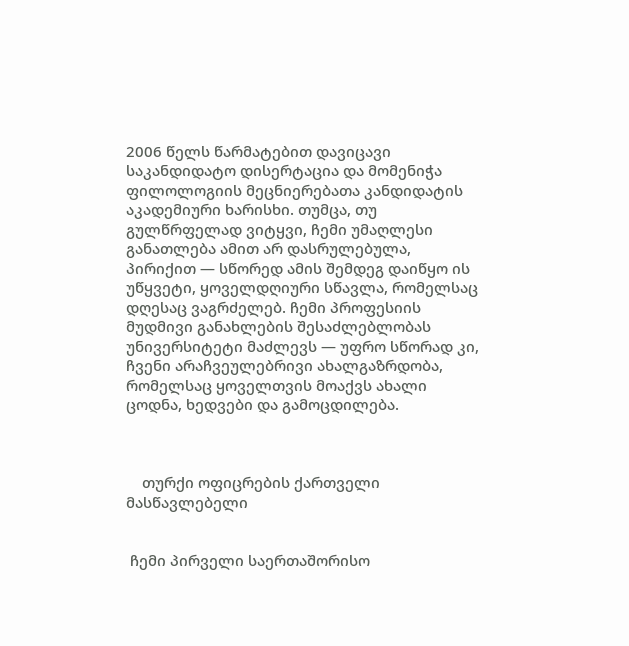2006 წელს წარმატებით დავიცავი საკანდიდატო დისერტაცია და მომენიჭა ფილოლოგიის მეცნიერებათა კანდიდატის აკადემიური ხარისხი. თუმცა, თუ გულწრფელად ვიტყვი, ჩემი უმაღლესი განათლება ამით არ დასრულებულა, პირიქით — სწორედ ამის შემდეგ დაიწყო ის უწყვეტი, ყოველდღიური სწავლა, რომელსაც დღესაც ვაგრძელებ. ჩემი პროფესიის მუდმივი განახლების შესაძლებლობას უნივერსიტეტი მაძლევს — უფრო სწორად კი, ჩვენი არაჩვეულებრივი ახალგაზრდობა, რომელსაც ყოველთვის მოაქვს ახალი ცოდნა, ხედვები და გამოცდილება.



    თურქი ოფიცრების ქართველი მასწავლებელი


 ჩემი პირველი საერთაშორისო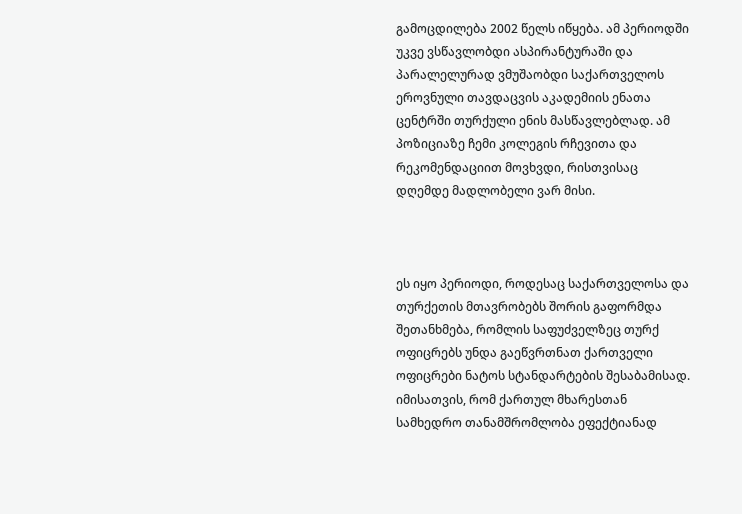გამოცდილება 2002 წელს იწყება. ამ პერიოდში უკვე ვსწავლობდი ასპირანტურაში და პარალელურად ვმუშაობდი საქართველოს ეროვნული თავდაცვის აკადემიის ენათა ცენტრში თურქული ენის მასწავლებლად. ამ პოზიციაზე ჩემი კოლეგის რჩევითა და რეკომენდაციით მოვხვდი, რისთვისაც დღემდე მადლობელი ვარ მისი.



ეს იყო პერიოდი, როდესაც საქართველოსა და თურქეთის მთავრობებს შორის გაფორმდა შეთანხმება, რომლის საფუძველზეც თურქ ოფიცრებს უნდა გაეწვრთნათ ქართველი ოფიცრები ნატოს სტანდარტების შესაბამისად. იმისათვის, რომ ქართულ მხარესთან სამხედრო თანამშრომლობა ეფექტიანად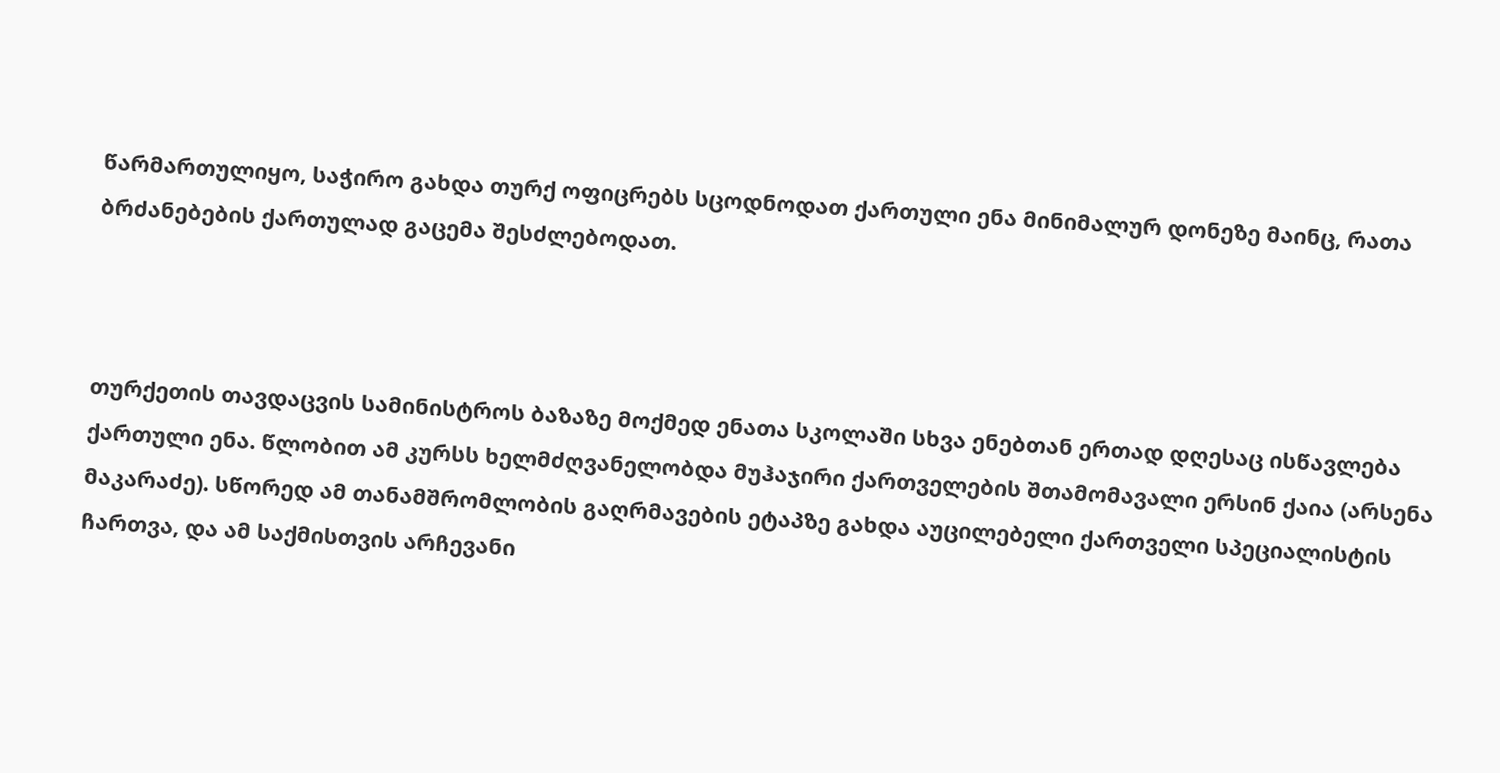წარმართულიყო, საჭირო გახდა თურქ ოფიცრებს სცოდნოდათ ქართული ენა მინიმალურ დონეზე მაინც, რათა  ბრძანებების ქართულად გაცემა შესძლებოდათ.



თურქეთის თავდაცვის სამინისტროს ბაზაზე მოქმედ ენათა სკოლაში სხვა ენებთან ერთად დღესაც ისწავლება ქართული ენა. წლობით ამ კურსს ხელმძღვანელობდა მუჰაჯირი ქართველების შთამომავალი ერსინ ქაია (არსენა მაკარაძე). სწორედ ამ თანამშრომლობის გაღრმავების ეტაპზე გახდა აუცილებელი ქართველი სპეციალისტის ჩართვა, და ამ საქმისთვის არჩევანი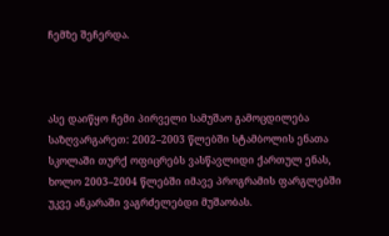ჩემზე შეჩერდა.



ასე დაიწყო ჩემი პირველი სამუშაო გამოცდილება საზღვარგარეთ: 2002–2003 წლებში სტამბოლის ენათა სკოლაში თურქ ოფიცრებს ვასწავლიდი ქართულ ენას, ხოლო 2003–2004 წლებში იმავე პროგრამის ფარგლებში უკვე ანკარაში ვაგრძელებდი მუშაობას.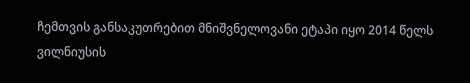ჩემთვის განსაკუთრებით მნიშვნელოვანი ეტაპი იყო 2014 წელს ვილნიუსის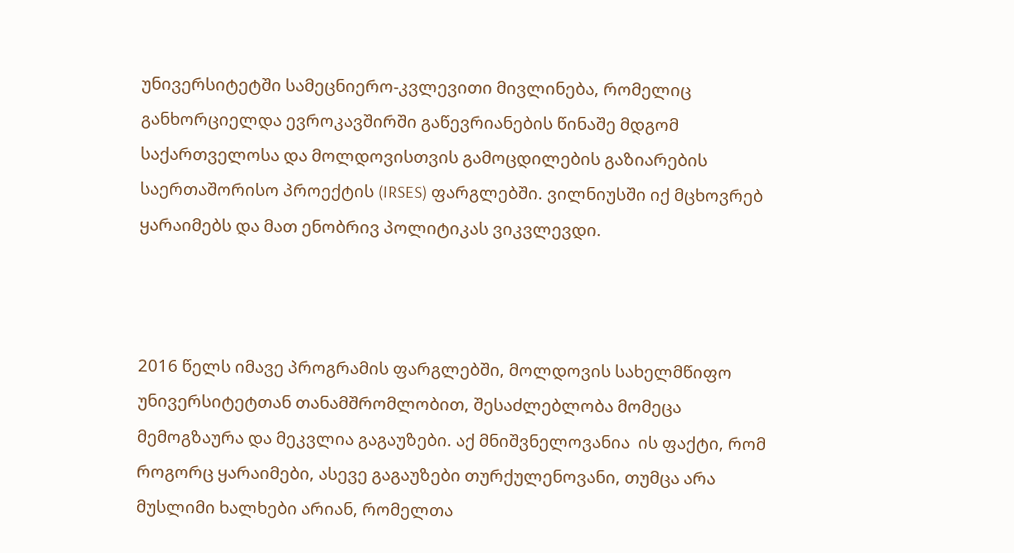უნივერსიტეტში სამეცნიერო-კვლევითი მივლინება, რომელიც განხორციელდა ევროკავშირში გაწევრიანების წინაშე მდგომ საქართველოსა და მოლდოვისთვის გამოცდილების გაზიარების საერთაშორისო პროექტის (IRSES) ფარგლებში. ვილნიუსში იქ მცხოვრებ ყარაიმებს და მათ ენობრივ პოლიტიკას ვიკვლევდი.



2016 წელს იმავე პროგრამის ფარგლებში, მოლდოვის სახელმწიფო უნივერსიტეტთან თანამშრომლობით, შესაძლებლობა მომეცა მემოგზაურა და მეკვლია გაგაუზები. აქ მნიშვნელოვანია  ის ფაქტი, რომ როგორც ყარაიმები, ასევე გაგაუზები თურქულენოვანი, თუმცა არა მუსლიმი ხალხები არიან, რომელთა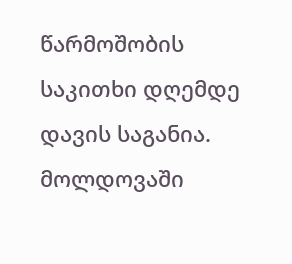წარმოშობის საკითხი დღემდე დავის საგანია.  მოლდოვაში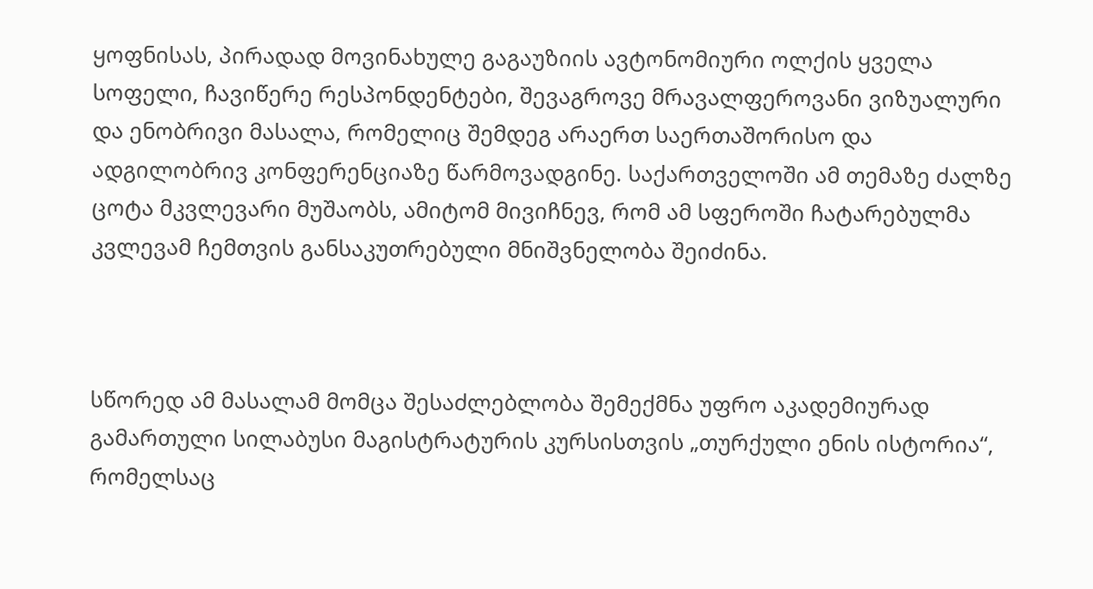ყოფნისას, პირადად მოვინახულე გაგაუზიის ავტონომიური ოლქის ყველა სოფელი, ჩავიწერე რესპონდენტები, შევაგროვე მრავალფეროვანი ვიზუალური და ენობრივი მასალა, რომელიც შემდეგ არაერთ საერთაშორისო და ადგილობრივ კონფერენციაზე წარმოვადგინე. საქართველოში ამ თემაზე ძალზე ცოტა მკვლევარი მუშაობს, ამიტომ მივიჩნევ, რომ ამ სფეროში ჩატარებულმა კვლევამ ჩემთვის განსაკუთრებული მნიშვნელობა შეიძინა.



სწორედ ამ მასალამ მომცა შესაძლებლობა შემექმნა უფრო აკადემიურად გამართული სილაბუსი მაგისტრატურის კურსისთვის „თურქული ენის ისტორია“, რომელსაც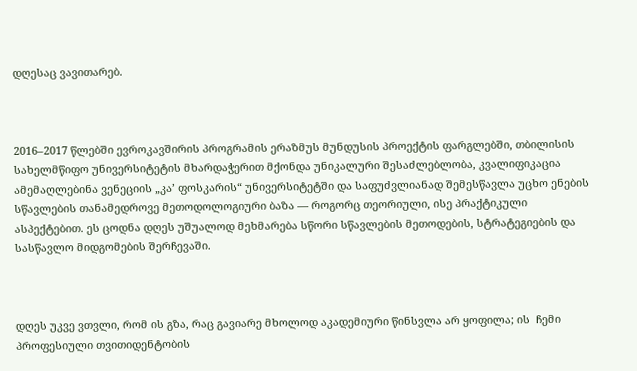დღესაც ვავითარებ.



2016–2017 წლებში ევროკავშირის პროგრამის ერაზმუს მუნდუსის პროექტის ფარგლებში, თბილისის სახელმწიფო უნივერსიტეტის მხარდაჭერით მქონდა უნიკალური შესაძლებლობა, კვალიფიკაცია ამემაღლებინა ვენეციის „კა’ ფოსკარის“ უნივერსიტეტში და საფუძვლიანად შემესწავლა უცხო ენების სწავლების თანამედროვე მეთოდოლოგიური ბაზა — როგორც თეორიული, ისე პრაქტიკული ასპექტებით. ეს ცოდნა დღეს უშუალოდ მეხმარება სწორი სწავლების მეთოდების, სტრატეგიების და სასწავლო მიდგომების შერჩევაში.



დღეს უკვე ვთვლი, რომ ის გზა, რაც გავიარე მხოლოდ აკადემიური წინსვლა არ ყოფილა; ის  ჩემი პროფესიული თვითიდენტობის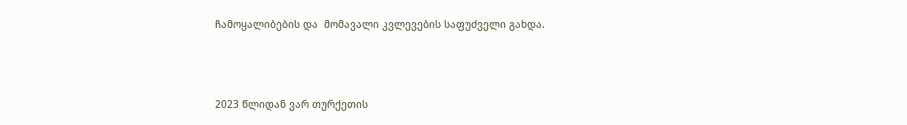ჩამოყალიბების და  მომავალი კვლევების საფუძველი გახდა.



2023 წლიდან ვარ თურქეთის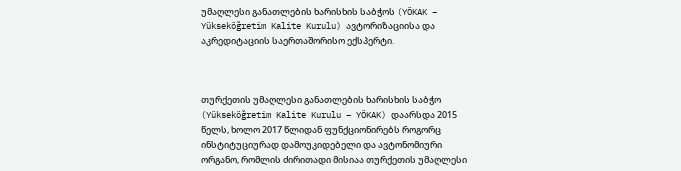უმაღლესი განათლების ხარისხის საბჭოს (YÖKAK – Yükseköğretim Kalite Kurulu) ავტორიზაციისა და აკრედიტაციის საერთაშორისო ექსპერტი.



თურქეთის უმაღლესი განათლების ხარისხის საბჭო (Yükseköğretim Kalite Kurulu – YÖKAK) დაარსდა 2015 წელს, ხოლო 2017 წლიდან ფუნქციონირებს როგორც ინსტიტუციურად დამოუკიდებელი და ავტონომიური ორგანო, რომლის ძირითადი მისიაა თურქეთის უმაღლესი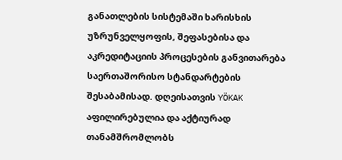განათლების სისტემაში ხარისხის უზრუნველყოფის, შეფასებისა და აკრედიტაციის პროცესების განვითარება საერთაშორისო სტანდარტების შესაბამისად. დღეისათვის YÖKAK აფილირებულია და აქტიურად თანამშრომლობს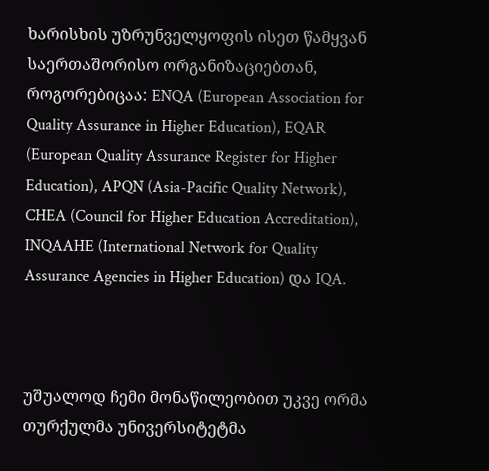ხარისხის უზრუნველყოფის ისეთ წამყვან საერთაშორისო ორგანიზაციებთან, როგორებიცაა: ENQA (European Association for Quality Assurance in Higher Education), EQAR (European Quality Assurance Register for Higher Education), APQN (Asia-Pacific Quality Network), CHEA (Council for Higher Education Accreditation), INQAAHE (International Network for Quality Assurance Agencies in Higher Education) და IQA.



უშუალოდ ჩემი მონაწილეობით უკვე ორმა თურქულმა უნივერსიტეტმა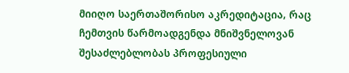მიიღო საერთაშორისო აკრედიტაცია, რაც ჩემთვის წარმოადგენდა მნიშვნელოვან შესაძლებლობას პროფესიული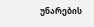უნარების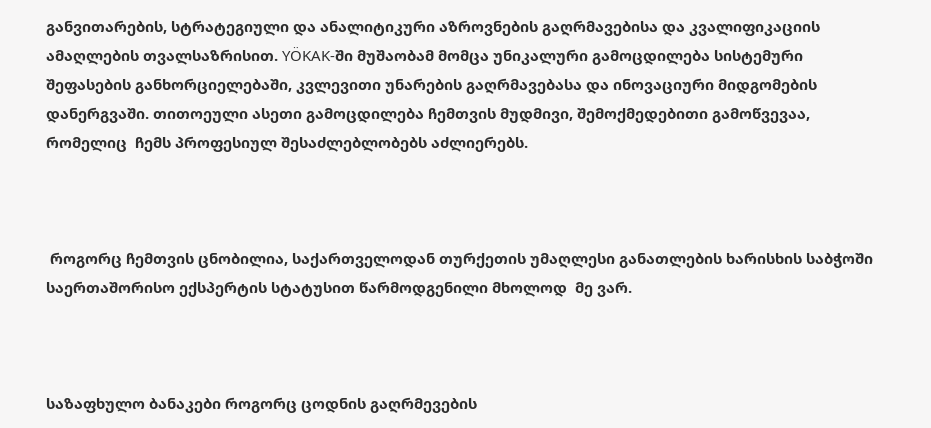განვითარების, სტრატეგიული და ანალიტიკური აზროვნების გაღრმავებისა და კვალიფიკაციის ამაღლების თვალსაზრისით. YÖKAK-ში მუშაობამ მომცა უნიკალური გამოცდილება სისტემური შეფასების განხორციელებაში, კვლევითი უნარების გაღრმავებასა და ინოვაციური მიდგომების დანერგვაში. თითოეული ასეთი გამოცდილება ჩემთვის მუდმივი, შემოქმედებითი გამოწვევაა, რომელიც  ჩემს პროფესიულ შესაძლებლობებს აძლიერებს.



 როგორც ჩემთვის ცნობილია, საქართველოდან თურქეთის უმაღლესი განათლების ხარისხის საბჭოში საერთაშორისო ექსპერტის სტატუსით წარმოდგენილი მხოლოდ  მე ვარ.



საზაფხულო ბანაკები როგორც ცოდნის გაღრმევების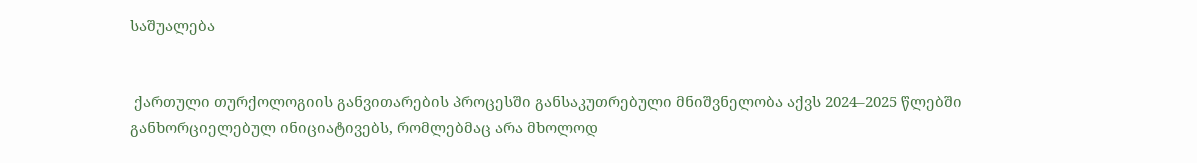საშუალება


 ქართული თურქოლოგიის განვითარების პროცესში განსაკუთრებული მნიშვნელობა აქვს 2024–2025 წლებში განხორციელებულ ინიციატივებს, რომლებმაც არა მხოლოდ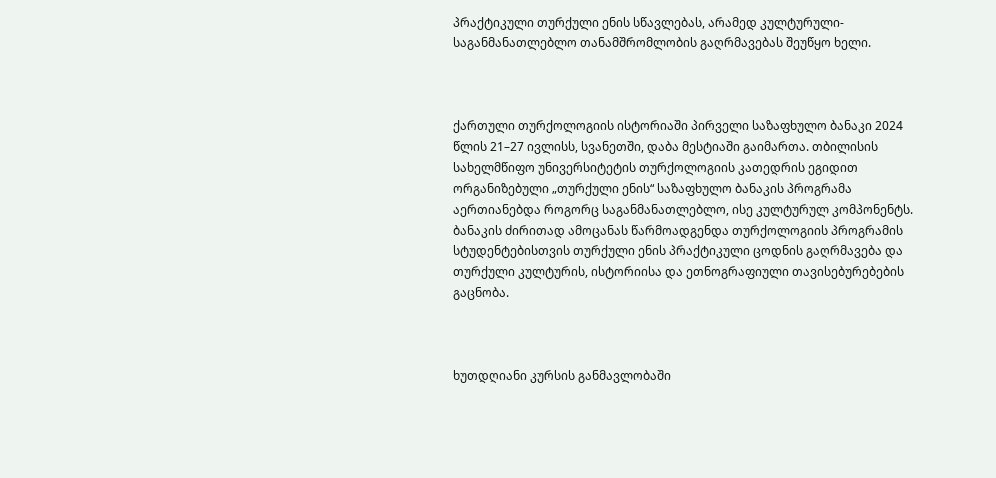პრაქტიკული თურქული ენის სწავლებას, არამედ კულტურული-საგანმანათლებლო თანამშრომლობის გაღრმავებას შეუწყო ხელი.



ქართული თურქოლოგიის ისტორიაში პირველი საზაფხულო ბანაკი 2024 წლის 21–27 ივლისს, სვანეთში, დაბა მესტიაში გაიმართა. თბილისის სახელმწიფო უნივერსიტეტის თურქოლოგიის კათედრის ეგიდით ორგანიზებული „თურქული ენის“ საზაფხულო ბანაკის პროგრამა აერთიანებდა როგორც საგანმანათლებლო, ისე კულტურულ კომპონენტს. ბანაკის ძირითად ამოცანას წარმოადგენდა თურქოლოგიის პროგრამის სტუდენტებისთვის თურქული ენის პრაქტიკული ცოდნის გაღრმავება და თურქული კულტურის, ისტორიისა და ეთნოგრაფიული თავისებურებების გაცნობა.



ხუთდღიანი კურსის განმავლობაში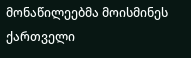მონაწილეებმა მოისმინეს ქართველი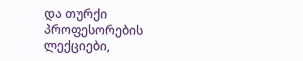და თურქი პროფესორების ლექციები,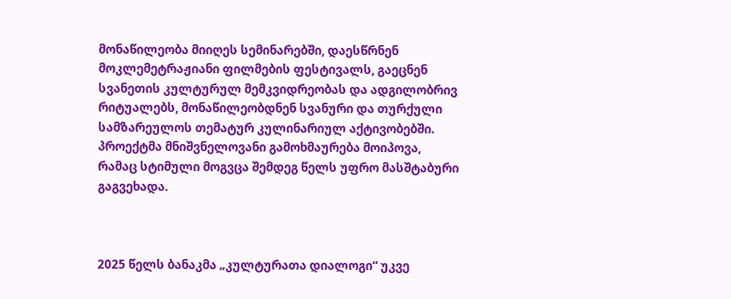მონაწილეობა მიიღეს სემინარებში, დაესწრნენ მოკლემეტრაჟიანი ფილმების ფესტივალს, გაეცნენ სვანეთის კულტურულ მემკვიდრეობას და ადგილობრივ რიტუალებს, მონაწილეობდნენ სვანური და თურქული სამზარეულოს თემატურ კულინარიულ აქტივობებში. პროექტმა მნიშვნელოვანი გამოხმაურება მოიპოვა, რამაც სტიმული მოგვცა შემდეგ წელს უფრო მასშტაბური გაგვეხადა.



2025 წელს ბანაკმა „კულტურათა დიალოგი“ უკვე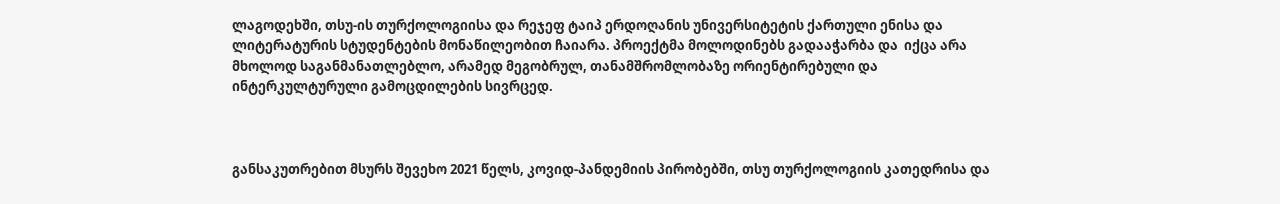ლაგოდეხში, თსუ-ის თურქოლოგიისა და რეჯეფ ტაიპ ერდოღანის უნივერსიტეტის ქართული ენისა და ლიტერატურის სტუდენტების მონაწილეობით ჩაიარა. პროექტმა მოლოდინებს გადააჭარბა და  იქცა არა მხოლოდ საგანმანათლებლო, არამედ მეგობრულ, თანამშრომლობაზე ორიენტირებული და ინტერკულტურული გამოცდილების სივრცედ.



განსაკუთრებით მსურს შევეხო 2021 წელს, კოვიდ-პანდემიის პირობებში, თსუ თურქოლოგიის კათედრისა და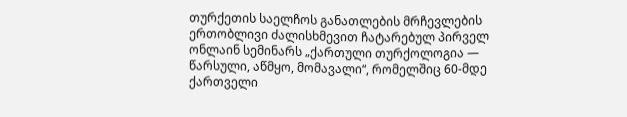თურქეთის საელჩოს განათლების მრჩევლების ერთობლივი ძალისხმევით ჩატარებულ პირველ ონლაინ სემინარს „ქართული თურქოლოგია — წარსული, აწმყო, მომავალი“, რომელშიც 60-მდე ქართველი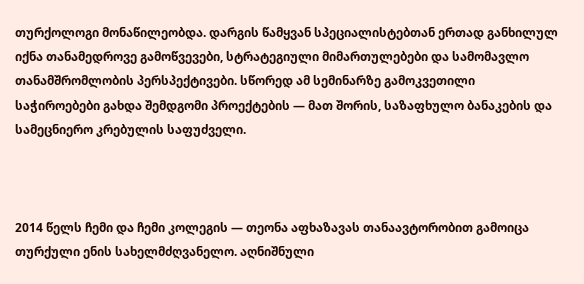თურქოლოგი მონაწილეობდა. დარგის წამყვან სპეციალისტებთან ერთად განხილულ იქნა თანამედროვე გამოწვევები, სტრატეგიული მიმართულებები და სამომავლო თანამშრომლობის პერსპექტივები. სწორედ ამ სემინარზე გამოკვეთილი საჭიროებები გახდა შემდგომი პროექტების — მათ შორის, საზაფხულო ბანაკების და სამეცნიერო კრებულის საფუძველი.



2014 წელს ჩემი და ჩემი კოლეგის — თეონა აფხაზავას თანაავტორობით გამოიცა თურქული ენის სახელმძღვანელო. აღნიშნული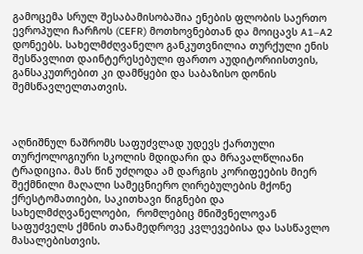გამოცემა სრულ შესაბამისობაშია ენების ფლობის საერთო ევროპული ჩარჩოს (CEFR) მოთხოვნებთან და მოიცავს A1–A2 დონეებს. სახელმძღვანელო განკუთვნილია თურქული ენის შესწავლით დაინტერესებული ფართო აუდიტორიისთვის, განსაკუთრებით კი დამწყები და საბაზისო დონის შემსწავლელთათვის.



აღნიშნულ ნაშრომს საფუძვლად უდევს ქართული თურქოლოგიური სკოლის მდიდარი და მრავალწლიანი ტრადიცია. მას წინ უძღოდა ამ დარგის კორიფეების მიერ შექმნილი მაღალი სამეცნიერო ღირებულების მქონე ქრესტომათიები, საკითხავი წიგნები და სახელმძღვანელოები,  რომლებიც მნიშვნელოვან საფუძველს ქმნის თანამედროვე კვლევებისა და სასწავლო მასალებისთვის.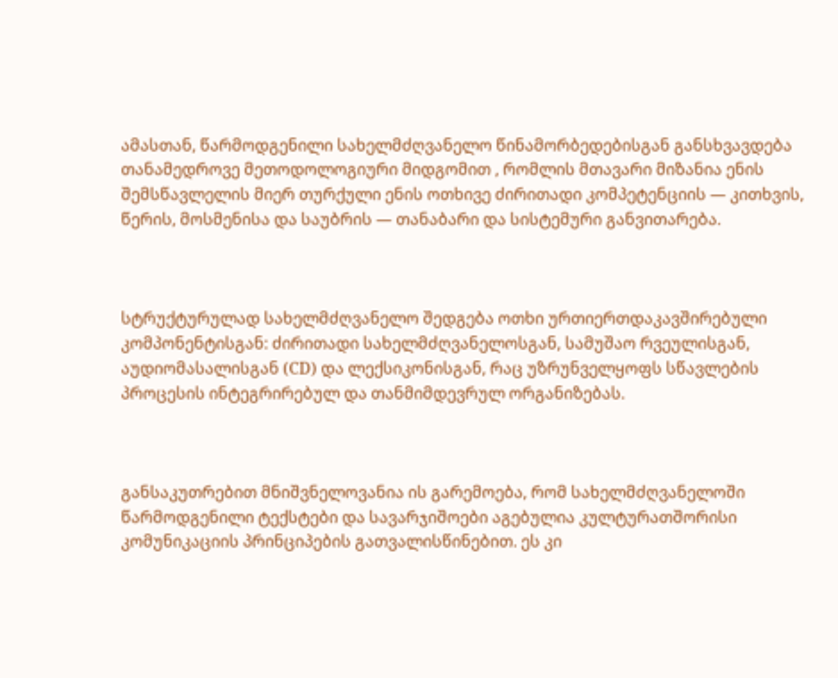ამასთან, წარმოდგენილი სახელმძღვანელო წინამორბედებისგან განსხვავდება თანამედროვე მეთოდოლოგიური მიდგომით , რომლის მთავარი მიზანია ენის შემსწავლელის მიერ თურქული ენის ოთხივე ძირითადი კომპეტენციის — კითხვის, წერის, მოსმენისა და საუბრის — თანაბარი და სისტემური განვითარება.



სტრუქტურულად სახელმძღვანელო შედგება ოთხი ურთიერთდაკავშირებული კომპონენტისგან: ძირითადი სახელმძღვანელოსგან, სამუშაო რვეულისგან, აუდიომასალისგან (CD) და ლექსიკონისგან, რაც უზრუნველყოფს სწავლების პროცესის ინტეგრირებულ და თანმიმდევრულ ორგანიზებას.



განსაკუთრებით მნიშვნელოვანია ის გარემოება, რომ სახელმძღვანელოში წარმოდგენილი ტექსტები და სავარჯიშოები აგებულია კულტურათშორისი კომუნიკაციის პრინციპების გათვალისწინებით. ეს კი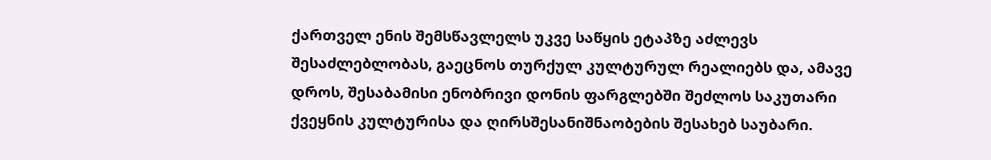ქართველ ენის შემსწავლელს უკვე საწყის ეტაპზე აძლევს შესაძლებლობას, გაეცნოს თურქულ კულტურულ რეალიებს და, ამავე დროს, შესაბამისი ენობრივი დონის ფარგლებში შეძლოს საკუთარი ქვეყნის კულტურისა და ღირსშესანიშნაობების შესახებ საუბარი.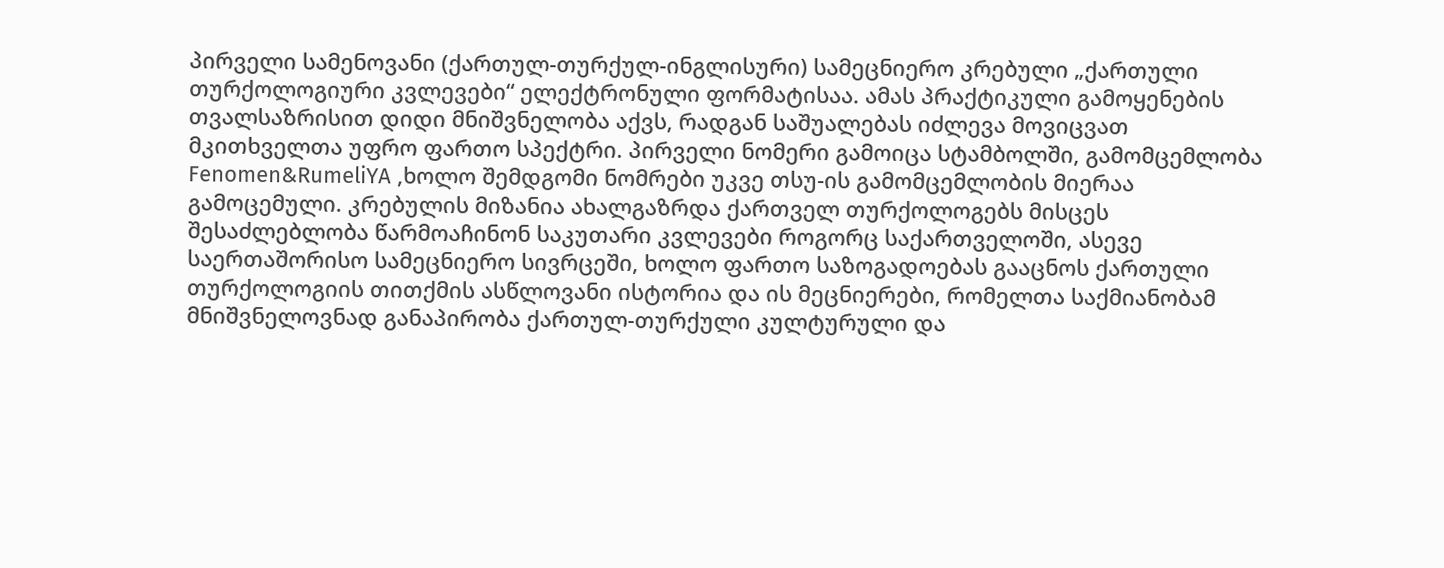პირველი სამენოვანი (ქართულ-თურქულ-ინგლისური) სამეცნიერო კრებული „ქართული თურქოლოგიური კვლევები“ ელექტრონული ფორმატისაა. ამას პრაქტიკული გამოყენების თვალსაზრისით დიდი მნიშვნელობა აქვს, რადგან საშუალებას იძლევა მოვიცვათ მკითხველთა უფრო ფართო სპექტრი. პირველი ნომერი გამოიცა სტამბოლში, გამომცემლობა Fenomen&RumeliYA ,ხოლო შემდგომი ნომრები უკვე თსუ-ის გამომცემლობის მიერაა გამოცემული. კრებულის მიზანია ახალგაზრდა ქართველ თურქოლოგებს მისცეს შესაძლებლობა წარმოაჩინონ საკუთარი კვლევები როგორც საქართველოში, ასევე საერთაშორისო სამეცნიერო სივრცეში, ხოლო ფართო საზოგადოებას გააცნოს ქართული თურქოლოგიის თითქმის ასწლოვანი ისტორია და ის მეცნიერები, რომელთა საქმიანობამ მნიშვნელოვნად განაპირობა ქართულ-თურქული კულტურული და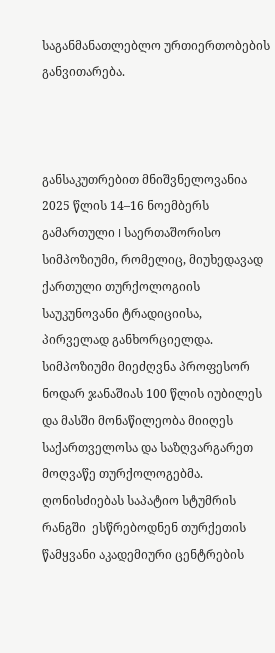საგანმანათლებლო ურთიერთობების განვითარება.



განსაკუთრებით მნიშვნელოვანია 2025 წლის 14–16 ნოემბერს გამართული I საერთაშორისო სიმპოზიუმი, რომელიც, მიუხედავად ქართული თურქოლოგიის საუკუნოვანი ტრადიციისა, პირველად განხორციელდა. სიმპოზიუმი მიეძღვნა პროფესორ ნოდარ ჯანაშიას 100 წლის იუბილეს და მასში მონაწილეობა მიიღეს საქართველოსა და საზღვარგარეთ მოღვაწე თურქოლოგებმა. ღონისძიებას საპატიო სტუმრის რანგში  ესწრებოდნენ თურქეთის წამყვანი აკადემიური ცენტრების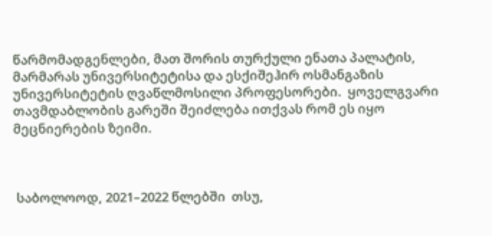წარმომადგენლები, მათ შორის თურქული ენათა პალატის,  მარმარას უნივერსიტეტისა და ესქიშეჰირ ოსმანგაზის უნივერსიტეტის ღვაწლმოსილი პროფესორები.  ყოველგვარი თავმდაბლობის გარეში შეიძლება ითქვას რომ ეს იყო მეცნიერების ზეიმი.



 საბოლოოდ, 2021–2022 წლებში  თსუ,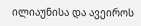ილიაუნისა და ავეიროს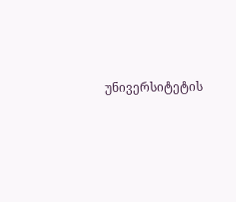უნივერსიტეტის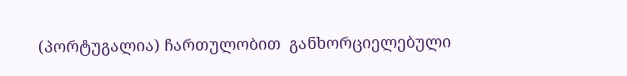(პორტუგალია) ჩართულობით  განხორციელებული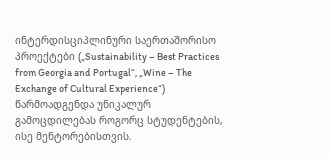ინტერდისციპლინური საერთაშორისო პროექტები („Sustainability – Best Practices from Georgia and Portugal“, „Wine – The Exchange of Cultural Experience“)   წარმოადგენდა უნიკალურ გამოცდილებას როგორც სტუდენტების, ისე მენტორებისთვის.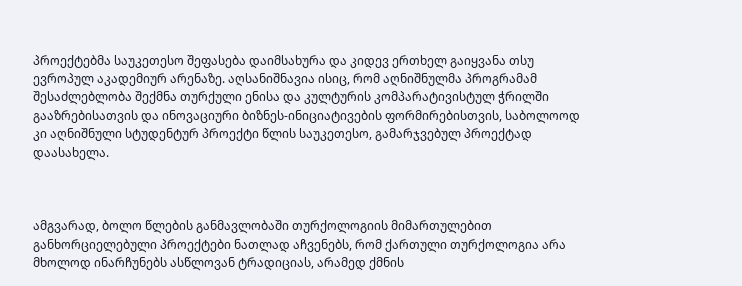პროექტებმა საუკეთესო შეფასება დაიმსახურა და კიდევ ერთხელ გაიყვანა თსუ ევროპულ აკადემიურ არენაზე. აღსანიშნავია ისიც, რომ აღნიშნულმა პროგრამამ შესაძლებლობა შექმნა თურქული ენისა და კულტურის კომპარატივისტულ ჭრილში გააზრებისათვის და ინოვაციური ბიზნეს-ინიციატივების ფორმირებისთვის, საბოლოოდ კი აღნიშნული სტუდენტურ პროექტი წლის საუკეთესო, გამარჯვებულ პროექტად დაასახელა.



ამგვარად, ბოლო წლების განმავლობაში თურქოლოგიის მიმართულებით განხორციელებული პროექტები ნათლად აჩვენებს, რომ ქართული თურქოლოგია არა მხოლოდ ინარჩუნებს ასწლოვან ტრადიციას, არამედ ქმნის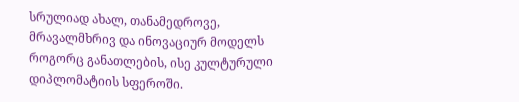სრულიად ახალ, თანამედროვე, მრავალმხრივ და ინოვაციურ მოდელს როგორც განათლების, ისე კულტურული დიპლომატიის სფეროში.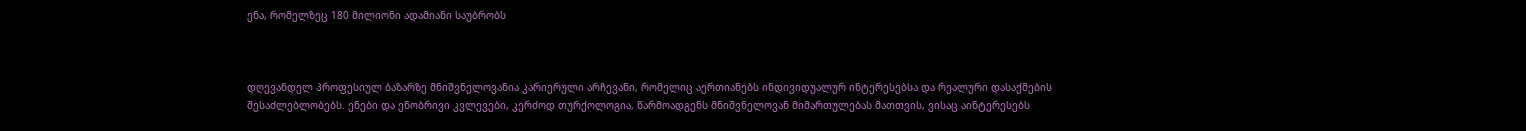ენა, რომელზეც 180 მილიონი ადამიანი საუბრობს



დღევანდელ პროფესიულ ბაზარზე მნიშვნელოვანია კარიერული არჩევანი, რომელიც აერთიანებს ინდივიდუალურ ინტერესებსა და რეალური დასაქმების შესაძლებლობებს. ენები და ენობრივი კვლევები, კერძოდ თურქოლოგია, წარმოადგენს მნიშვნელოვან მიმართულებას მათთვის, ვისაც აინტერესებს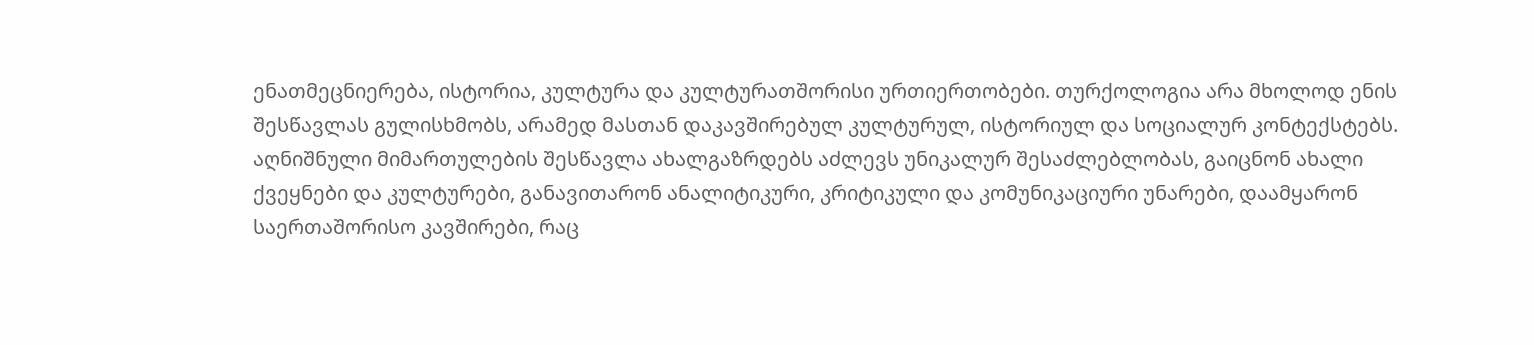ენათმეცნიერება, ისტორია, კულტურა და კულტურათშორისი ურთიერთობები. თურქოლოგია არა მხოლოდ ენის შესწავლას გულისხმობს, არამედ მასთან დაკავშირებულ კულტურულ, ისტორიულ და სოციალურ კონტექსტებს. აღნიშნული მიმართულების შესწავლა ახალგაზრდებს აძლევს უნიკალურ შესაძლებლობას, გაიცნონ ახალი ქვეყნები და კულტურები, განავითარონ ანალიტიკური, კრიტიკული და კომუნიკაციური უნარები, დაამყარონ საერთაშორისო კავშირები, რაც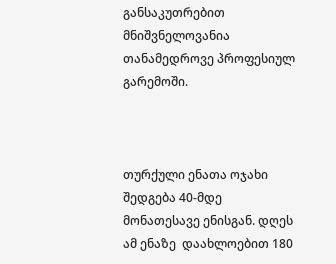განსაკუთრებით მნიშვნელოვანია თანამედროვე პროფესიულ გარემოში.



თურქული ენათა ოჯახი შედგება 40-მდე მონათესავე ენისგან. დღეს ამ ენაზე  დაახლოებით 180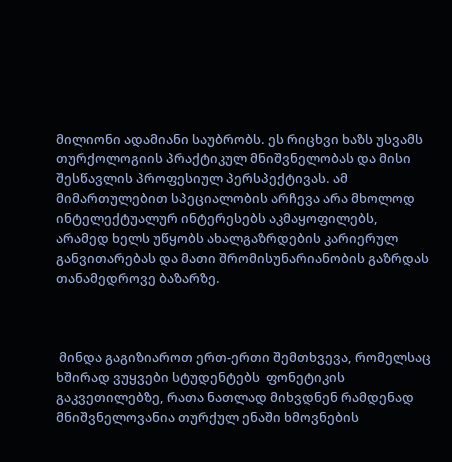მილიონი ადამიანი საუბრობს. ეს რიცხვი ხაზს უსვამს თურქოლოგიის პრაქტიკულ მნიშვნელობას და მისი შესწავლის პროფესიულ პერსპექტივას. ამ მიმართულებით სპეციალობის არჩევა არა მხოლოდ ინტელექტუალურ ინტერესებს აკმაყოფილებს, არამედ ხელს უწყობს ახალგაზრდების კარიერულ განვითარებას და მათი შრომისუნარიანობის გაზრდას თანამედროვე ბაზარზე.



 მინდა გაგიზიაროთ ერთ-ერთი შემთხვევა, რომელსაც ხშირად ვუყვები სტუდენტებს  ფონეტიკის გაკვეთილებზე, რათა ნათლად მიხვდნენ რამდენად მნიშვნელოვანია თურქულ ენაში ხმოვნების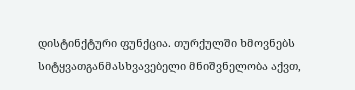დისტინქტური ფუნქცია. თურქულში ხმოვნებს სიტყვათგანმასხვავებელი მნიშვნელობა აქვთ,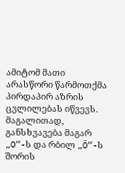ამიტომ მათი არასწორი წარმოთქმა პირდაპირ აზრის ცვლილებას იწვევს. მაგალითად, განსხვავება მაგარ „O“-ს და რბილ „Ö“-ს შორის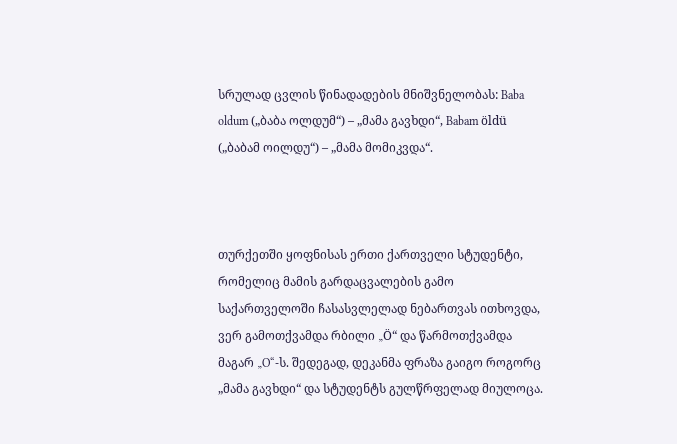სრულად ცვლის წინადადების მნიშვნელობას: Baba oldum („ბაბა ოლდუმ“) – „მამა გავხდი“, Babam öldü („ბაბამ ოილდუ“) – „მამა მომიკვდა“.



თურქეთში ყოფნისას ერთი ქართველი სტუდენტი, რომელიც მამის გარდაცვალების გამო საქართველოში ჩასასვლელად ნებართვას ითხოვდა, ვერ გამოთქვამდა რბილი „Ö“ და წარმოთქვამდა მაგარ „O“-ს. შედეგად, დეკანმა ფრაზა გაიგო როგორც „მამა გავხდი“ და სტუდენტს გულწრფელად მიულოცა.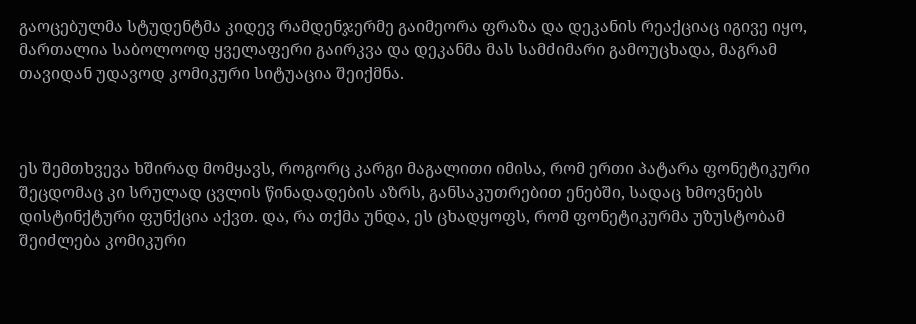გაოცებულმა სტუდენტმა კიდევ რამდენჯერმე გაიმეორა ფრაზა და დეკანის რეაქციაც იგივე იყო,  მართალია საბოლოოდ ყველაფერი გაირკვა და დეკანმა მას სამძიმარი გამოუცხადა, მაგრამ თავიდან უდავოდ კომიკური სიტუაცია შეიქმნა.



ეს შემთხვევა ხშირად მომყავს, როგორც კარგი მაგალითი იმისა, რომ ერთი პატარა ფონეტიკური შეცდომაც კი სრულად ცვლის წინადადების აზრს, განსაკუთრებით ენებში, სადაც ხმოვნებს დისტინქტური ფუნქცია აქვთ. და, რა თქმა უნდა, ეს ცხადყოფს, რომ ფონეტიკურმა უზუსტობამ შეიძლება კომიკური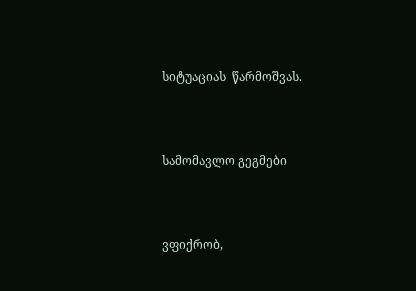სიტუაციას  წარმოშვას.



სამომავლო გეგმები



ვფიქრობ,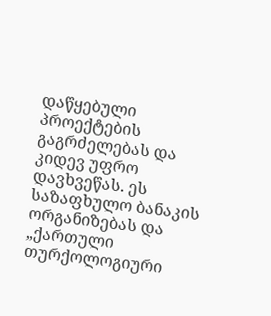დაწყებული პროექტების გაგრძელებას და კიდევ უფრო დავხვეწას. ეს  საზაფხულო ბანაკის ორგანიზებას და „ქართული თურქოლოგიური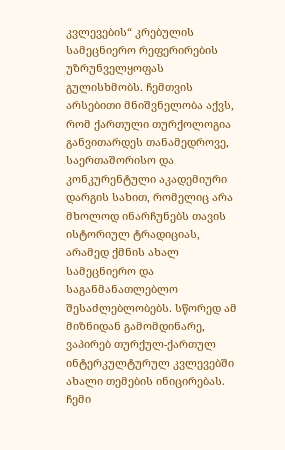კვლევების“ კრებულის სამეცნიერო რეფერირების უზრუნველყოფას გულისხმობს. ჩემთვის არსებითი მნიშვნელობა აქვს, რომ ქართული თურქოლოგია განვითარდეს თანამედროვე, საერთაშორისო და კონკურენტული აკადემიური დარგის სახით, რომელიც არა მხოლოდ ინარჩუნებს თავის ისტორიულ ტრადიციას, არამედ ქმნის ახალ სამეცნიერო და საგანმანათლებლო შესაძლებლობებს. სწორედ ამ მიზნიდან გამომდინარე, ვაპირებ თურქულ-ქართულ ინტერკულტურულ კვლევებში ახალი თემების ინიცირებას.  ჩემი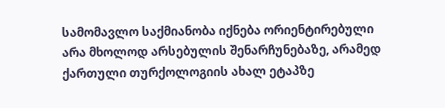სამომავლო საქმიანობა იქნება ორიენტირებული არა მხოლოდ არსებულის შენარჩუნებაზე, არამედ ქართული თურქოლოგიის ახალ ეტაპზე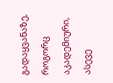გადაყვანაზე, როგორც აკადემიური, ასევე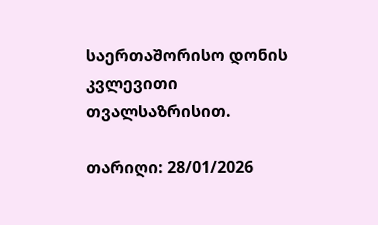საერთაშორისო დონის კვლევითი თვალსაზრისით.

თარიღი: 28/01/2026